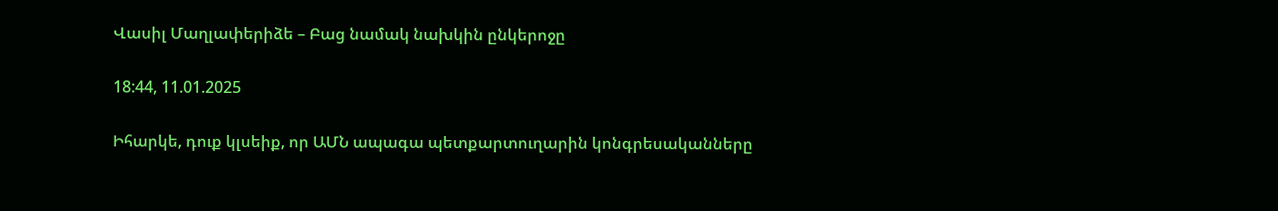Վասիլ Մաղլափերիձե – Բաց նամակ նախկին ընկերոջը

18:44, 11.01.2025

Իհարկե, դուք կլսեիք, որ ԱՄՆ ապագա պետքարտուղարին կոնգրեսականները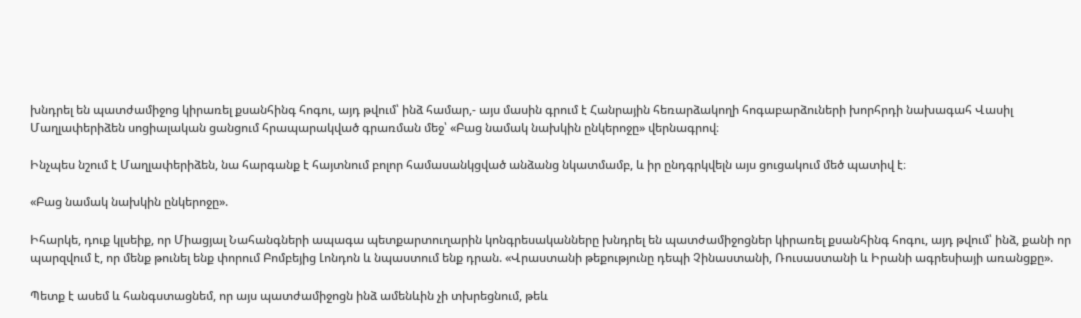խնդրել են պատժամիջոց կիրառել քսանհինգ հոգու, այդ թվում՝ ինձ համար,- այս մասին գրում է Հանրային հեռարձակողի հոգաբարձուների խորհրդի նախագահ Վասիլ Մաղլափերիձեն սոցիալական ցանցում հրապարակված գրառման մեջ՝ «Բաց նամակ նախկին ընկերոջը» վերնագրով։

Ինչպես նշում է Մաղլափերիձեն, նա հարգանք է հայտնում բոլոր համասանկցված անձանց նկատմամբ, և իր ընդգրկվելն այս ցուցակում մեծ պատիվ է։

«Բաց նամակ նախկին ընկերոջը».

Իհարկե, դուք կլսեիք, որ Միացյալ Նահանգների ապագա պետքարտուղարին կոնգրեսականները խնդրել են պատժամիջոցներ կիրառել քսանհինգ հոգու, այդ թվում՝ ինձ, քանի որ պարզվում է, որ մենք թունել ենք փորում Բոմբեյից Լոնդոն և նպաստում ենք դրան. «Վրաստանի թեքությունը դեպի Չինաստանի, Ռուսաստանի և Իրանի ագրեսիայի առանցքը».

Պետք է ասեմ և հանգստացնեմ, որ այս պատժամիջոցն ինձ ամենևին չի տխրեցնում, թեև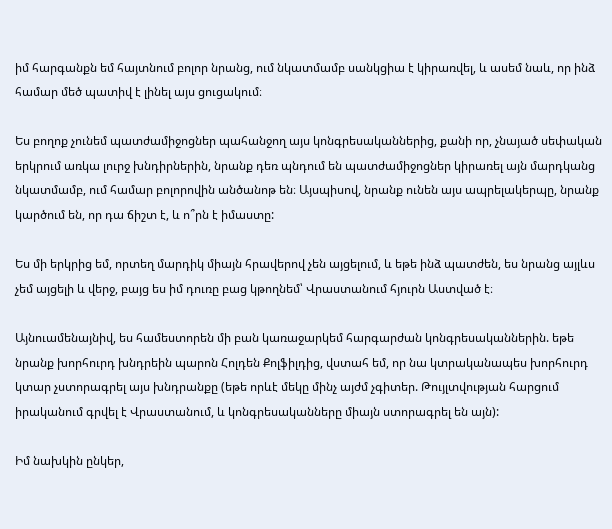իմ հարգանքն եմ հայտնում բոլոր նրանց, ում նկատմամբ սանկցիա է կիրառվել, և ասեմ նաև, որ ինձ համար մեծ պատիվ է լինել այս ցուցակում։

Ես բողոք չունեմ պատժամիջոցներ պահանջող այս կոնգրեսականներից, քանի որ, չնայած սեփական երկրում առկա լուրջ խնդիրներին, նրանք դեռ պնդում են պատժամիջոցներ կիրառել այն մարդկանց նկատմամբ, ում համար բոլորովին անծանոթ են։ Այսպիսով, նրանք ունեն այս ապրելակերպը, նրանք կարծում են, որ դա ճիշտ է, և ո՞րն է իմաստը:

Ես մի երկրից եմ, որտեղ մարդիկ միայն հրավերով չեն այցելում, և եթե ինձ պատժեն, ես նրանց այլևս չեմ այցելի և վերջ, բայց ես իմ դուռը բաց կթողնեմ՝ Վրաստանում հյուրն Աստված է։

Այնուամենայնիվ, ես համեստորեն մի բան կառաջարկեմ հարգարժան կոնգրեսականներին. եթե նրանք խորհուրդ խնդրեին պարոն Հոլդեն Քոլֆիլդից, վստահ եմ, որ նա կտրականապես խորհուրդ կտար չստորագրել այս խնդրանքը (եթե որևէ մեկը մինչ այժմ չգիտեր. Թույլտվության հարցում իրականում գրվել է Վրաստանում, և կոնգրեսականները միայն ստորագրել են այն):

Իմ նախկին ընկեր,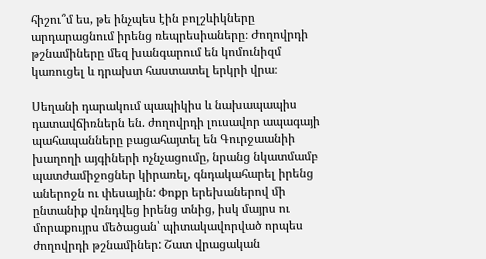հիշու՞մ ես, թե ինչպես էին բոլշևիկները արդարացնում իրենց ռեպրեսիաները։ Ժողովրդի թշնամիները մեզ խանգարում են կոմունիզմ կառուցել և դրախտ հաստատել երկրի վրա։

Սեղանի դարակում պապիկիս և նախապապիս դատավճիռներն են. ժողովրդի լուսավոր ապագայի պահապանները բացահայտել են Գուրջաանիի խաղողի այգիների ոչնչացումը, նրանց նկատմամբ պատժամիջոցներ կիրառել, գնդակահարել իրենց աներոջն ու փեսային: Փոքր երեխաներով մի ընտանիք վռնդվեց իրենց տնից, իսկ մայրս ու մորաքույրս մեծացան՝ պիտակավորված որպես ժողովրդի թշնամիներ: Շատ վրացական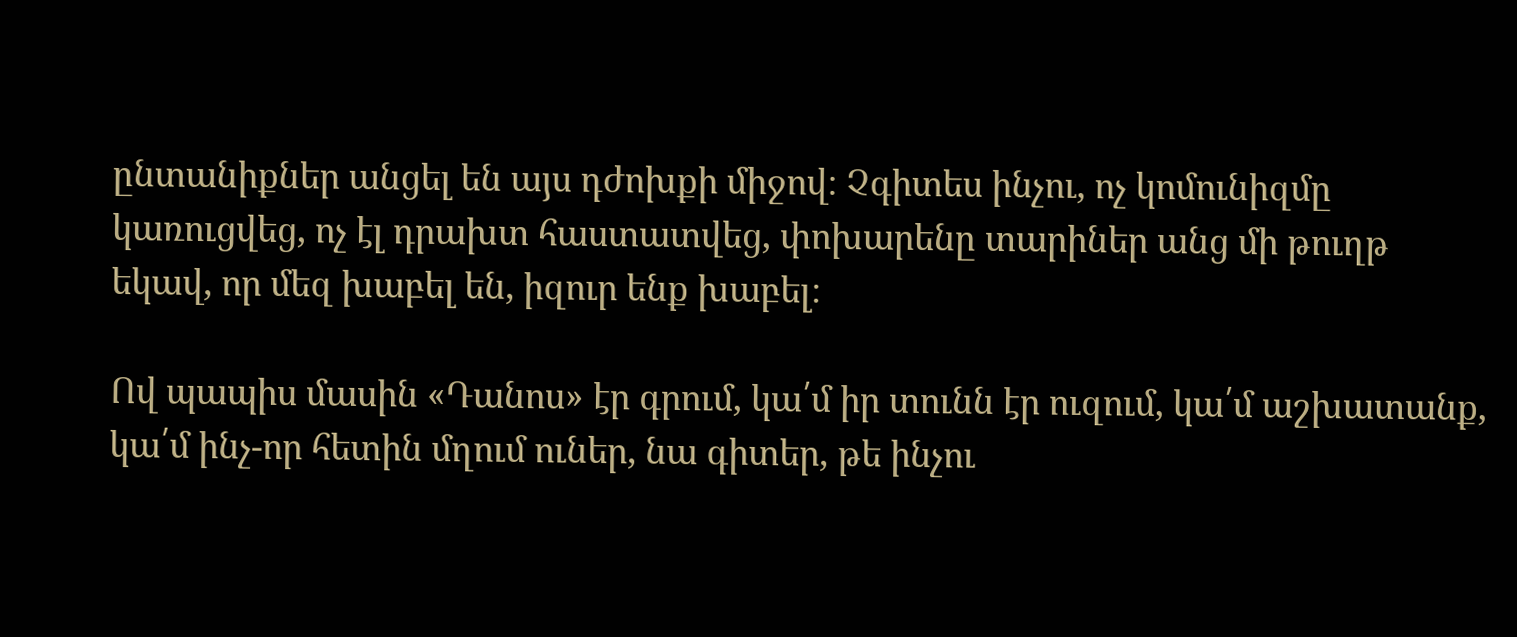ընտանիքներ անցել են այս դժոխքի միջով։ Չգիտես ինչու, ոչ կոմունիզմը կառուցվեց, ոչ էլ դրախտ հաստատվեց, փոխարենը տարիներ անց մի թուղթ եկավ, որ մեզ խաբել են, իզուր ենք խաբել։

Ով պապիս մասին «Դանոս» էր գրում, կա՛մ իր տունն էր ուզում, կա՛մ աշխատանք, կա՛մ ինչ-որ հետին մղում ուներ, նա գիտեր, թե ինչու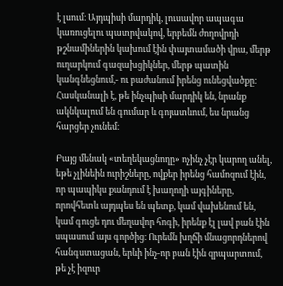է լսում։ Այդպիսի մարդիկ, լուսավոր ապագա կառուցելու պատրվակով, երբեմն ժողովրդի թշնամիներին կախում էին փայտամածի վրա, մերթ ուղարկում գազախցիկներ, մերթ պատին կանգնեցնում,- ու բաժանում իրենց ունեցվածքը։ Հասկանալի է, թե ինչպիսի մարդիկ են, նրանք ակնկալում են գումար և գոյատևում, ես նրանց հարցեր չունեմ։

Բայց մենակ «տեղեկացնողը» ոչինչ չէր կարող անել, եթե չլինեին ուրիշները, ովքեր իրենց համոզում էին, որ պապիկս քանդում է խաղողի այգիները, որովհետև այդպես են պետք, կամ վախենում են, կամ գուցե դու մեղավոր հոգի, իրենք էլ լավ բան էին սպասում այս գործից։ Ուրեմն խղճի մնացորդներով հանգստացան, երևի ինչ-որ բան էին զրպարտում, թե չէ իզուր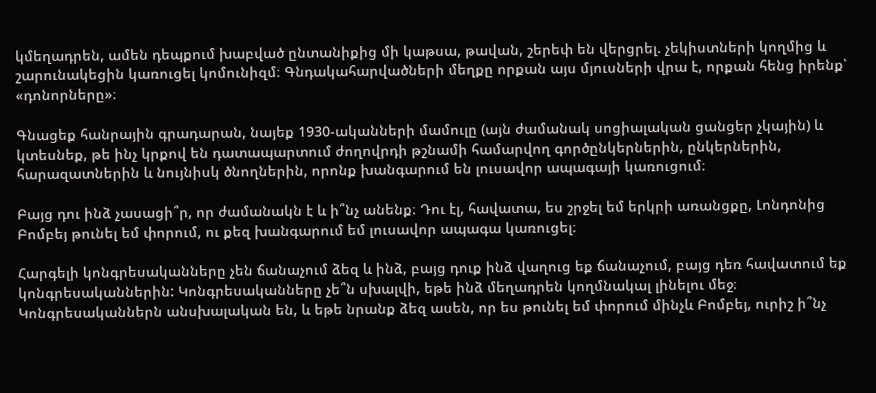կմեղադրեն, ամեն դեպքում խաբված ընտանիքից մի կաթսա, թավան, շերեփ են վերցրել. չեկիստների կողմից և շարունակեցին կառուցել կոմունիզմ։ Գնդակահարվածների մեղքը որքան այս մյուսների վրա է, որքան հենց իրենք՝ «դոնորները»։

Գնացեք հանրային գրադարան, նայեք 1930-ականների մամուլը (այն ժամանակ սոցիալական ցանցեր չկային) և կտեսնեք, թե ինչ կրքով են դատապարտում ժողովրդի թշնամի համարվող գործընկերներին, ընկերներին, հարազատներին և նույնիսկ ծնողներին, որոնք խանգարում են լուսավոր ապագայի կառուցում։

Բայց դու ինձ չասացի՞ր, որ ժամանակն է և ի՞նչ անենք։ Դու էլ, հավատա, ես շրջել եմ երկրի առանցքը, Լոնդոնից Բոմբեյ թունել եմ փորում, ու քեզ խանգարում եմ լուսավոր ապագա կառուցել։

Հարգելի կոնգրեսականները չեն ճանաչում ձեզ և ինձ, բայց դուք ինձ վաղուց եք ճանաչում, բայց դեռ հավատում եք կոնգրեսականներին: Կոնգրեսականները չե՞ն սխալվի, եթե ինձ մեղադրեն կողմնակալ լինելու մեջ։ Կոնգրեսականներն անսխալական են, և եթե նրանք ձեզ ասեն, որ ես թունել եմ փորում մինչև Բոմբեյ, ուրիշ ի՞նչ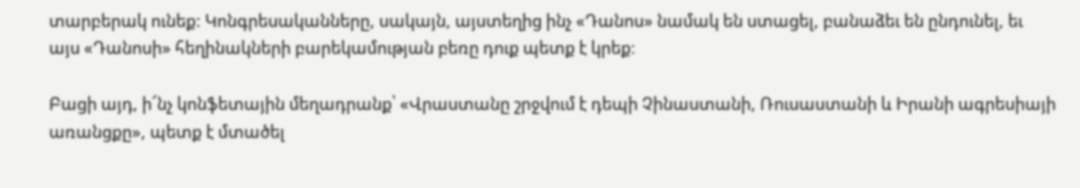տարբերակ ունեք: Կոնգրեսականները, սակայն, այստեղից ինչ «Դանոս» նամակ են ստացել, բանաձեւ են ընդունել, եւ այս «Դանոսի» հեղինակների բարեկամության բեռը դուք պետք է կրեք։

Բացի այդ, ի՜նչ կոնֆետային մեղադրանք՝ «Վրաստանը շրջվում է դեպի Չինաստանի, Ռուսաստանի և Իրանի ագրեսիայի առանցքը», պետք է մտածել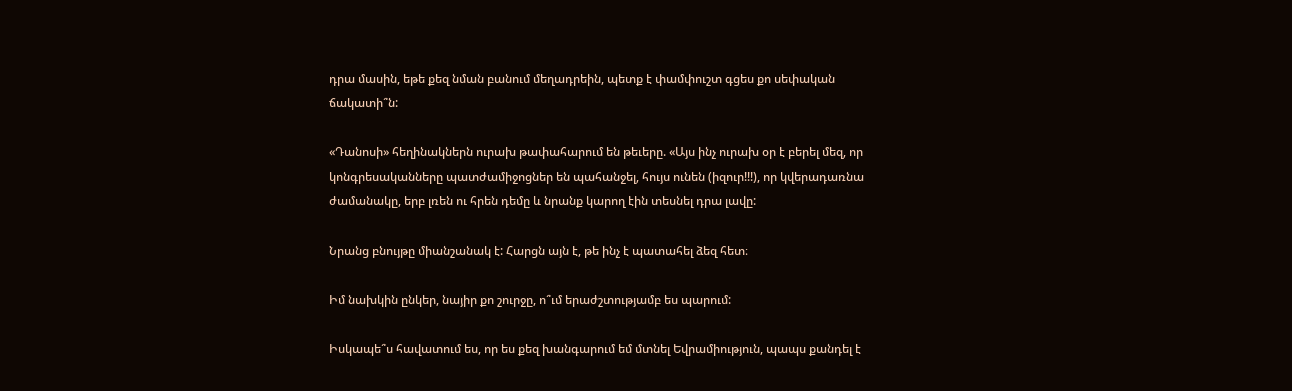դրա մասին, եթե քեզ նման բանում մեղադրեին, պետք է փամփուշտ գցես քո սեփական ճակատի՞ն:

«Դանոսի» հեղինակներն ուրախ թափահարում են թեւերը. «Այս ինչ ուրախ օր է բերել մեզ, որ կոնգրեսականները պատժամիջոցներ են պահանջել, հույս ունեն (իզուր!!!), որ կվերադառնա ժամանակը, երբ լռեն ու հրեն դեմը և նրանք կարող էին տեսնել դրա լավը:

Նրանց բնույթը միանշանակ է: Հարցն այն է, թե ինչ է պատահել ձեզ հետ։

Իմ նախկին ընկեր, նայիր քո շուրջը, ո՞ւմ երաժշտությամբ ես պարում:

Իսկապե՞ս հավատում ես, որ ես քեզ խանգարում եմ մտնել Եվրամիություն, պապս քանդել է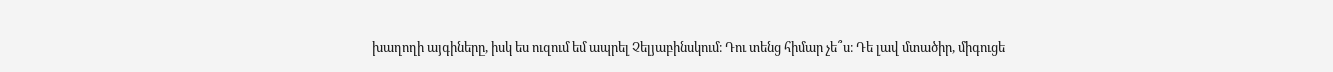խաղողի այգիները, իսկ ես ուզում եմ ապրել Չելյաբինսկում։ Դու տենց հիմար չե՞ս։ Դե լավ մտածիր, միգուցե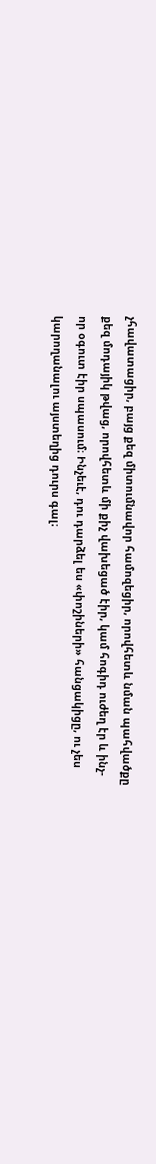չհավատացիր, բայց քեզ միտումնավոր համոզեցիր, որովհետև նման պահվածքը քեզ մոդայիկ թվաց, որովհետև մի քիչ վախեցած էիր, կամ հոգիդ ուժեղ էր և ինչ-որ օգուտ էիր սպասում։ Ինչեւէ, դու դարձել ես «փոշիների» հանցակիցը, ու չես կարողանալու այստեղից դուրս գալ։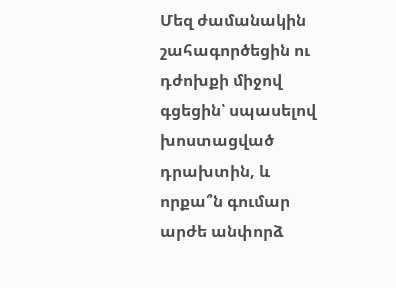Մեզ ժամանակին շահագործեցին ու դժոխքի միջով գցեցին՝ սպասելով խոստացված դրախտին, և որքա՞ն գումար արժե անփորձ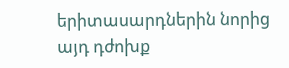երիտասարդներին նորից այդ դժոխք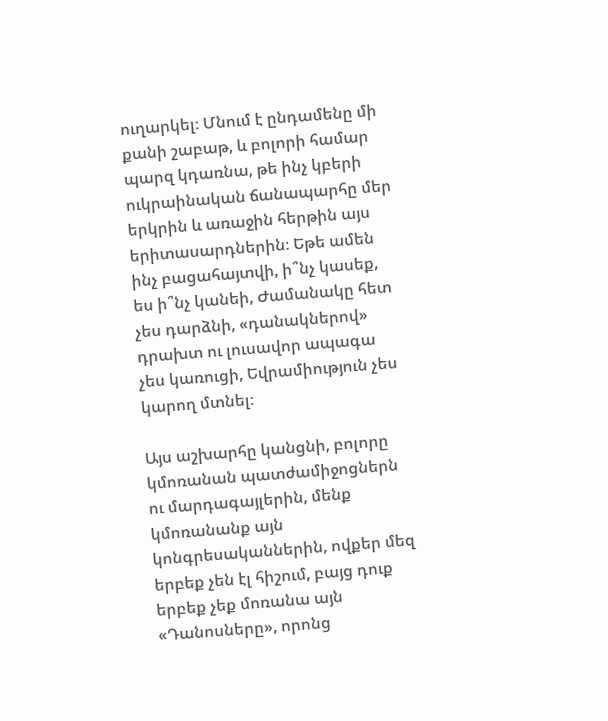ուղարկել։ Մնում է ընդամենը մի քանի շաբաթ, և բոլորի համար պարզ կդառնա, թե ինչ կբերի ուկրաինական ճանապարհը մեր երկրին և առաջին հերթին այս երիտասարդներին։ Եթե ամեն ինչ բացահայտվի, ի՞նչ կասեք, ես ի՞նչ կանեի, Ժամանակը հետ չես դարձնի, «դանակներով» դրախտ ու լուսավոր ապագա չես կառուցի, Եվրամիություն չես կարող մտնել։

Այս աշխարհը կանցնի, բոլորը կմոռանան պատժամիջոցներն ու մարդագայլերին, մենք կմոռանանք այն կոնգրեսականներին, ովքեր մեզ երբեք չեն էլ հիշում, բայց դուք երբեք չեք մոռանա այն «Դանոսները», որոնց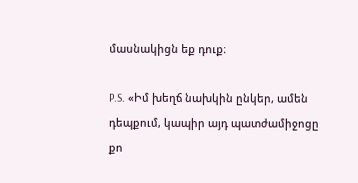մասնակիցն եք դուք։

P.S. «Իմ խեղճ նախկին ընկեր, ամեն դեպքում, կապիր այդ պատժամիջոցը քո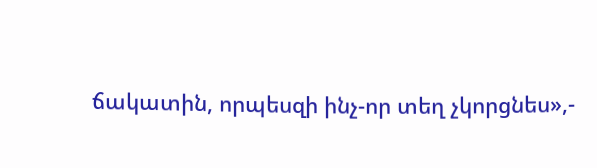ճակատին, որպեսզի ինչ-որ տեղ չկորցնես»,-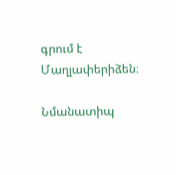գրում է Մաղլափերիձեն։

Նմանատիպ